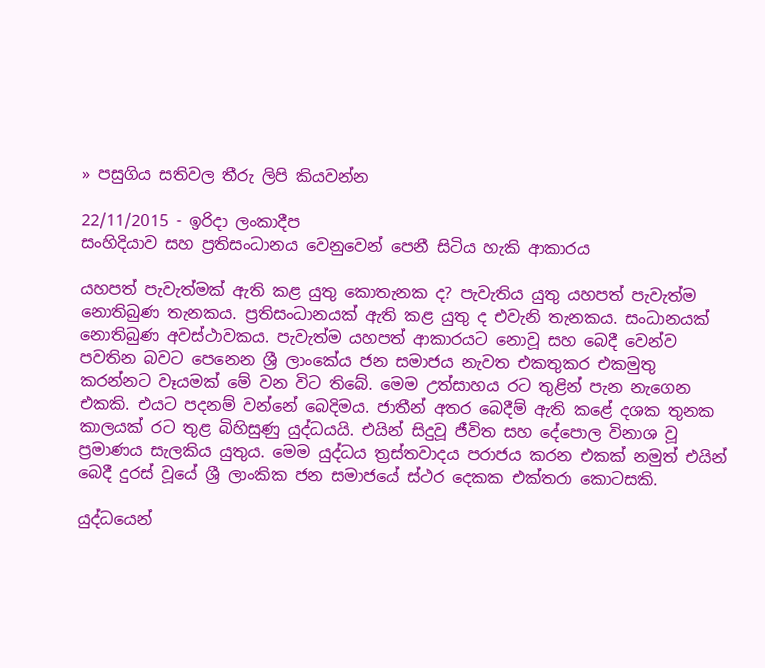» පසුගිය සතිවල තීරු ලිපි කියවන්න

22/11/2015 - ඉරිදා ලංකාදීප
සංහිදියාව සහ ප්‍රතිසංධානය වෙනුවෙන් පෙනී සිටිය හැකි ආකාරය

යහපත් පැවැත්මක් ඇති කළ යුතු කොතැනක ද? පැවැතිය යුතු යහපත් පැවැත්ම නොතිබුණ තැනකය. ප්‍රතිසංධානයක් ඇති කළ යුතු ද එවැනි තැනකය. සංධානයක් නොතිබුණ අවස්ථාවකය. පැවැත්ම යහපත් ආකාරයට නොවූ සහ බෙදී වෙන්ව පවතින බවට පෙනෙන ශ්‍රී ලාංකේය ජන සමාජය නැවත එකතුකර එකමුතු කරන්නට වෑයමක් මේ වන විට තිබේ. මෙම උත්සාහය රට තුළින් පැන නැගෙන එකකි. එයට පදනම් වන්නේ බෙදිමය. ජාතීන් අතර බෙදීම් ඇති කළේ දශක තුනක කාලයක් රට තුළ බිහිසුණු යුද්ධයයි. එයින් සිදුවූ ජීවිත සහ දේපොල විනාශ වූ ප්‍රමාණය සැලකිය යුතුය. මෙම යුද්ධය ත්‍රස්තවාදය පරාජය කරන එකක් නමුත් එයින් බෙදී දුරස් වූයේ ශ්‍රී ලාංකික ජන සමාජයේ ස්ථර දෙකක එක්තරා කොටසකි.

යුද්ධයෙන්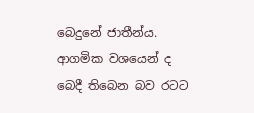බෙදුනේ ජාතීන්ය. ආගමික වශයෙන් ද බෙදී තිබෙන බව රටට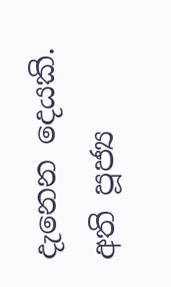දැනෙන දෙයකි. අති පූජ්‍ය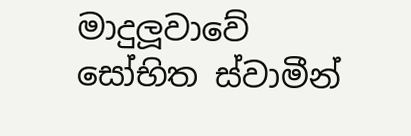මාදුලූවාවේ සෝභිත ස්වාමීන්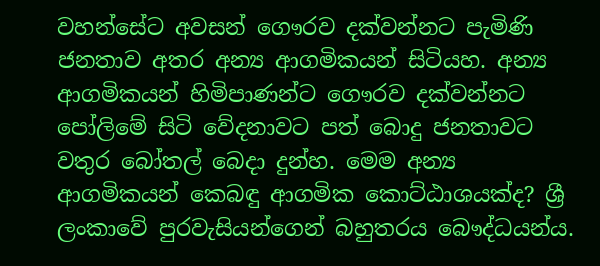වහන්සේට අවසන් ගෞරව දක්වන්නට පැමිණි ජනතාව අතර අන්‍ය ආගමිකයන් සිටියහ. අන්‍ය ආගමිකයන් හිමිපාණන්ට ගෞරව දක්වන්නට පෝලිමේ සිටි වේදනාවට පත් බොදු ජනතාවට වතුර බෝතල් බෙදා දුන්හ. මෙම අන්‍ය ආගමිකයන් කෙබඳු ආගමික කොට්ඨාශයක්ද? ශ්‍රී ලංකාවේ පුරවැසියන්ගෙන් බහුතරය බෞද්ධයන්ය.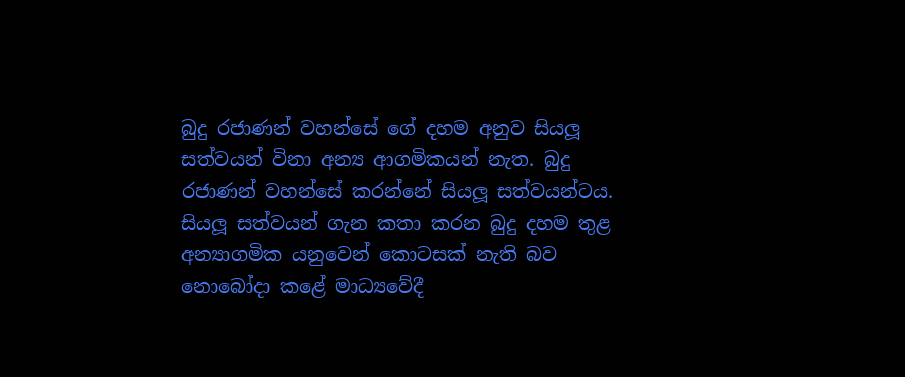බුදු රජාණන් වහන්සේ ගේ දහම අනුව සියලූ සත්වයන් විනා අන්‍ය ආගමිකයන් නැත. බුදු රජාණන් වහන්සේ කරන්නේ සියලූ සත්වයන්ටය. සියලූ සත්වයන් ගැන කතා කරන බුදු දහම තුළ අන්‍යාගමික යනුවෙන් කොටසක් නැති බව නොබෝදා කළේ මාධ්‍යවේදී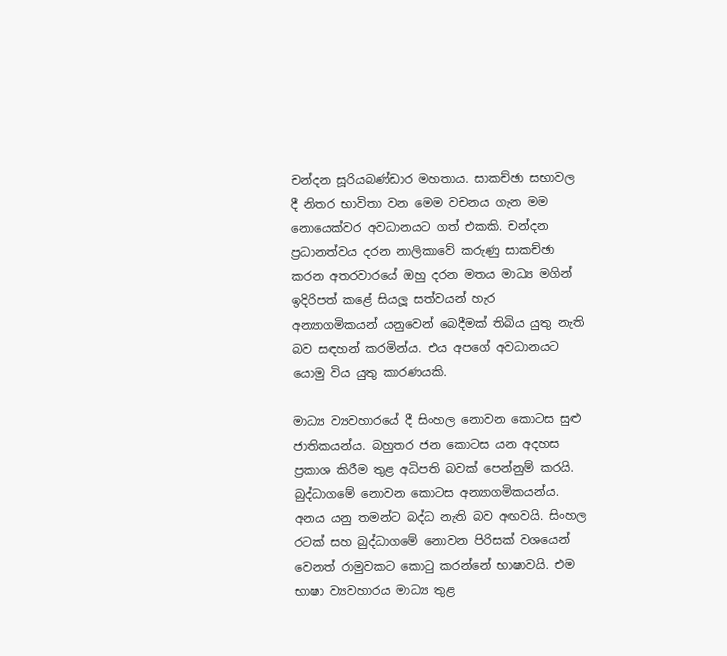චන්දන සූරියබණ්ඩාර මහතාය. සාකච්ඡා සභාවල දී නිතර භාවිතා වන මෙම වචනය ගැන මම නොයෙක්වර අවධානයට ගත් එකකි. චන්දන ප්‍රධානත්වය දරන නාලිකාවේ කරුණු සාකච්ඡා කරන අතරවාරයේ ඔහු දරන මතය මාධ්‍ය මගින් ඉදිරිපත් කළේ සියලූ සත්වයන් හැර අන්‍යාගමිකයන් යනුවෙන් බෙදීමක් තිබිය යුතු නැති බව සඳහන් කරමින්ය. එය අපගේ අවධානයට යොමු විය යුතු කාරණයකි.

මාධ්‍ය ව්‍යවහාරයේ දී සිංහල නොවන කොටස සුළු ජාතිකයන්ය. බහුතර ජන කොටස යන අදහස ප්‍රකාශ කිරීම තුළ අධිපති බවක් පෙන්නුම් කරයි. බුද්ධාගමේ නොවන කොටස අන්‍යාගමිකයන්ය. අනය යනු තමන්ට බද්ධ නැති බව අඟවයි. සිංහල රටක් සහ බුද්ධාගමේ නොවන පිරිසක් වශයෙන් වෙනත් රාමුවකට කොටු කරන්නේ භාෂාවයි. එම භාෂා ව්‍යවහාරය මාධ්‍ය තුළ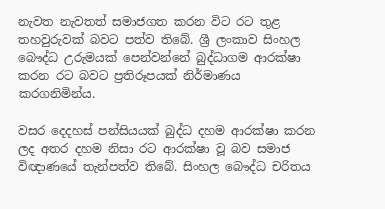නැවත නැවතත් සමාජගත කරන විට රට තුළ තහවුරුවක් බවට පත්ව තිබේ. ශ්‍රී ලංකාව සිංහල බෞද්ධ උරුමයක් පෙන්වන්නේ බුද්ධාගම ආරක්ෂා කරන රට බවට ප්‍රතිරූපයක් නිර්මාණය කරගනිමින්ය.

වසර දෙදහස් පන්සියයක් බුද්ධ දහම ආරක්ෂා කරන ලද අතර දහම නිසා රට ආරක්ෂා වූ බව සමාජ විඥාණයේ තැන්පත්ව තිබේ. සිංහල බෞද්ධ චරිතය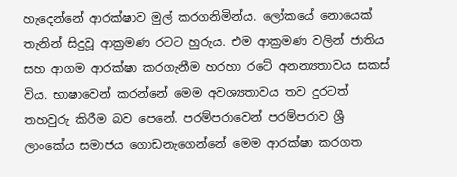හැදෙන්නේ ආරක්ෂාව මුල් කරගනිමින්ය. ලෝකයේ නොයෙක් තැනින් සිදුවූ ආක්‍රමණ රටට හුරුය. එම ආක්‍රමණ වලින් ජාතිය සහ ආගම ආරක්ෂා කරගැනීම හරහා රටේ අනන්‍යතාවය සකස් විය. භාෂාවෙන් කරන්නේ මෙම අවශ්‍යතාවය තව දුරටත් තහවුරු කිරීම බව පෙනේ. පරම්පරාවෙන් පරම්පරාව ශ්‍රී ලාංකේය සමාජය ගොඩනැගෙන්නේ මෙම ආරක්ෂා කරගත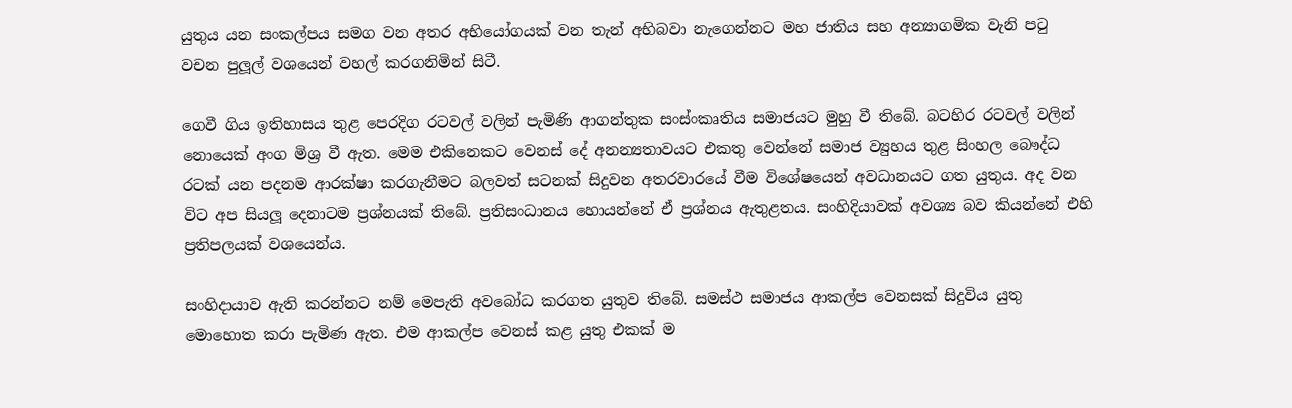යුතුය යන සංකල්පය සමග වන අතර අභියෝගයක් වන තැන් අභිබවා නැගෙන්නට මහ ජාතිය සහ අන්‍යාගමික වැනි පටු වචන පුලූල් වශයෙන් වහල් කරගනිමින් සිටී.

ගෙවී ගිය ඉතිහාසය තුළ පෙරදිග රටවල් වලින් පැමිණි ආගන්තුක සංස්ංකෘතිය සමාජයට මුහු වී තිබේ. බටහිර රටවල් වලින් නොයෙක් අංග මිශ්‍ර වී ඇත. මෙම එකිනෙකට වෙනස් දේ අනන්‍යතාවයට එකතු වෙන්නේ සමාජ ව්‍යුහය තුළ සිංහල බෞද්ධ රටක් යන පදනම ආරක්ෂා කරගැනීමට බලවත් සටනක් සිදුවන අතරවාරයේ වීම විශේෂයෙන් අවධානයට ගත යුතුය. අද වන විට අප සියලූ දෙනාටම ප්‍රශ්නයක් තිබේ. ප්‍රතිසංධානය හොයන්නේ ඒ ප්‍රශ්නය ඇතුළතය. සංහිදියාවක් අවශ්‍ය බව කියන්නේ එහි ප්‍රතිපලයක් වශයෙන්ය.

සංහිදායාව ඇති කරන්නට නම් මෙපැති අවබෝධ කරගත යුතුව තිබේ. සමස්ථ සමාජය ආකල්ප වෙනසක් සිදුවිය යුතු මොහොත කරා පැමිණ ඇත. එම ආකල්ප වෙනස් කළ යුතු එකක් ම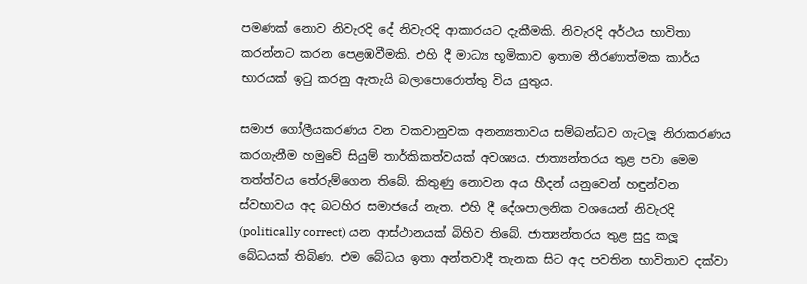පමණක් නොව නිවැරදි දේ නිවැරදි ආකාරයට දැකීමකි. නිවැරදි අර්ථය භාවිතා කරන්නට කරන පෙළඹවීමකි. එහි දී මාධ්‍ය භූමිකාව ඉතාම තීරණාත්මක කාර්ය භාරයක් ඉටු කරනු ඇතැයි බලාපොරොත්තු විය යුතුය.

සමාජ ගෝලීයකරණය වන වකවානුවක අනන්‍යතාවය සම්බන්ධව ගැටලූ නිරාකරණය කරගැනීම හමුවේ සියුම් තාර්කිකත්වයක් අවශ්‍යය. ජාත්‍යන්තරය තුළ පවා මෙම තත්ත්වය තේරුම්ගෙන තිබේ. කිතුණු නොවන අය හීදන් යනුවෙන් හඳුන්වන ස්වභාවය අද බටහිර සමාජයේ නැත. එහි දී දේශපාලනික වශයෙන් නිවැරදි (politically correct) යන ආස්ථානයක් බිහිව තිබේ. ජාත්‍යන්තරය තුළ සුදු කලූ බේධයක් තිබිණ. එම බේධය ඉතා අන්තවාදී තැනක සිට අද පවතින භාවිතාව දක්වා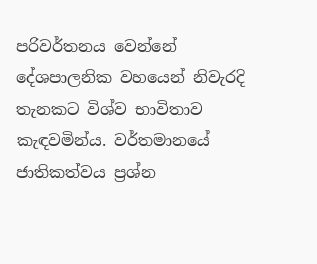පරිවර්තනය වෙන්නේ දේශපාලනික වහයෙන් නිවැරදි තැනකට විශ්ව භාවිතාව කැඳවමින්ය. වර්තමානයේ ජාතිකත්වය ප්‍රශ්න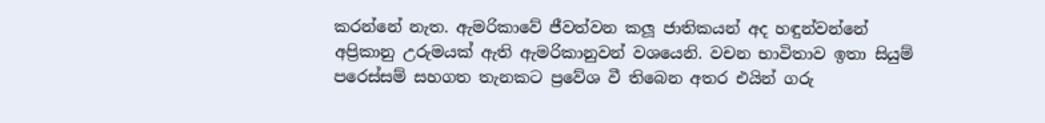කරන්නේ නැත. ඇමරිකාවේ ජීවත්වන කලූ ජාතිකයන් අද හඳුන්වන්නේ අප්‍රිකානු උරුමයක් ඇති ඇමරිකානුවන් වශයෙනි. වචන භාවිතාව ඉතා සියුම් පරෙස්සම් සහගත තැනකට ප්‍රවේශ වී තිබෙන අතර එයින් ගරු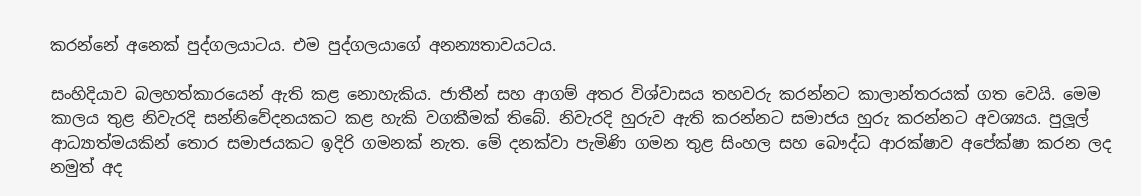කරන්නේ අනෙක් පුද්ගලයාටය. එම පුද්ගලයාගේ අනන්‍යතාවයටය.

සංහිදියාව බලහත්කාරයෙන් ඇති කළ නොහැකිය. ජාතීන් සහ ආගම් අතර විශ්වාසය තහවරු කරන්නට කාලාන්තරයක් ගත වෙයි. මෙම කාලය තුළ නිවැරදි සන්නිවේදනයකට කළ හැකි වගකීමක් තිබේ. නිවැරදි හුරුව ඇති කරන්නට සමාජය හුරු කරන්නට අවශ්‍යය. පුලූල් ආධ්‍යාත්මයකින් තොර සමාජයකට ඉදිරි ගමනක් නැත. මේ දනක්වා පැමිණි ගමන තුළ සිංහල සහ බෞද්ධ ආරක්ෂාව අපේක්ෂා කරන ලද නමුත් අද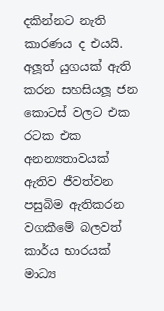දකින්නට නැති කාරණය ද එයයි. අලූත් යුගයක් ඇති කරන සහසියලූ ජන කොටස් වලට එක රටක එක අනන්‍යතාවයක් ඇතිව ජීවත්වන පසුබිම ඇතිකරන වගකීමේ බලවත් කාර්ය භාරයක් මාධ්‍ය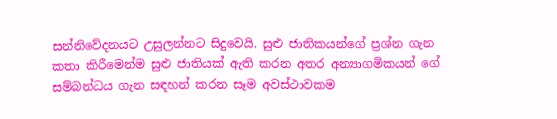සන්නිවේදනයට උසුලන්නට සිදුවෙයි. සුළු ජාතිකයන්ගේ ප්‍රශ්න ගැන කතා කිරීමෙන්ම සුළු ජාතියක් ඇති කරන අතර අන්‍යාගමිකයන් ගේ සම්බන්ධය ගැන සඳහන් කරන සෑම අවස්ථාවකම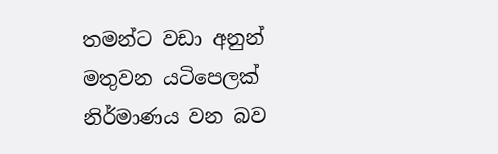තමන්ට වඩා අනුන් මතුවන යටිපෙලක් නිර්මාණය වන බව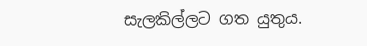සැලකිල්ලට ගත යුතුය.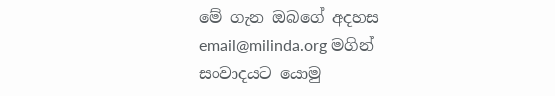මේ ගැන ඔබගේ අදහස email@milinda.org මගින් සංවාදයට යොමු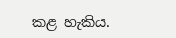කළ හැකිය.